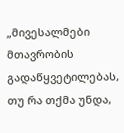„მივესალმები მთავრობის გადაწყვეტილებას, თუ რა თქმა უნდა,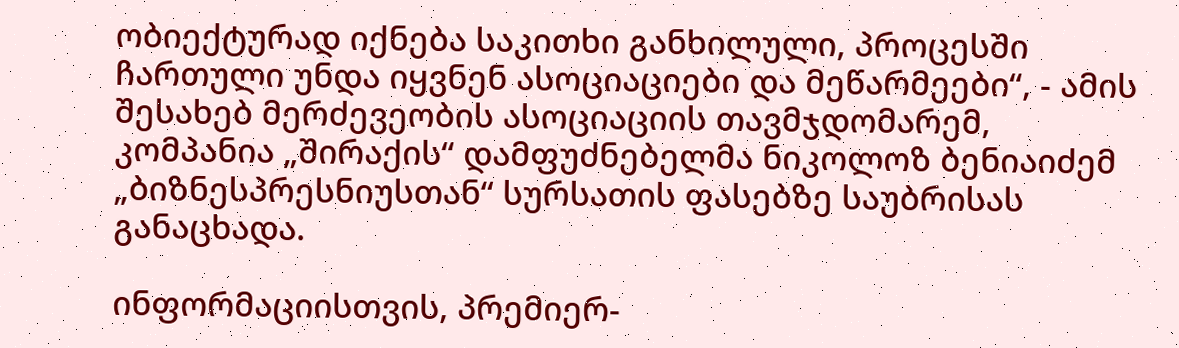ობიექტურად იქნება საკითხი განხილული, პროცესში ჩართული უნდა იყვნენ ასოციაციები და მეწარმეები“, - ამის შესახებ მერძევეობის ასოციაციის თავმჯდომარემ, კომპანია „შირაქის“ დამფუძნებელმა ნიკოლოზ ბენიაიძემ „ბიზნესპრესნიუსთან“ სურსათის ფასებზე საუბრისას განაცხადა.

ინფორმაციისთვის, პრემიერ-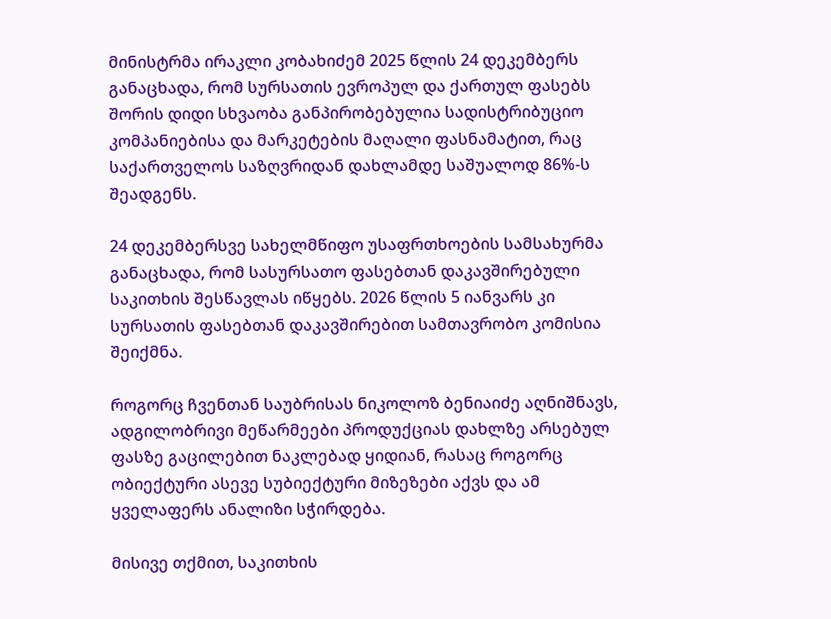მინისტრმა ირაკლი კობახიძემ 2025 წლის 24 დეკემბერს განაცხადა, რომ სურსათის ევროპულ და ქართულ ფასებს შორის დიდი სხვაობა განპირობებულია სადისტრიბუციო კომპანიებისა და მარკეტების მაღალი ფასნამატით, რაც საქართველოს საზღვრიდან დახლამდე საშუალოდ 86%-ს შეადგენს.

24 დეკემბერსვე სახელმწიფო უსაფრთხოების სამსახურმა განაცხადა, რომ სასურსათო ფასებთან დაკავშირებული საკითხის შესწავლას იწყებს. 2026 წლის 5 იანვარს კი სურსათის ფასებთან დაკავშირებით სამთავრობო კომისია შეიქმნა.

როგორც ჩვენთან საუბრისას ნიკოლოზ ბენიაიძე აღნიშნავს, ადგილობრივი მეწარმეები პროდუქციას დახლზე არსებულ ფასზე გაცილებით ნაკლებად ყიდიან, რასაც როგორც ობიექტური ასევე სუბიექტური მიზეზები აქვს და ამ ყველაფერს ანალიზი სჭირდება.

მისივე თქმით, საკითხის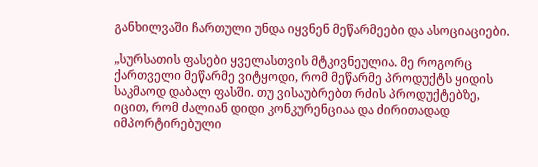განხილვაში ჩართული უნდა იყვნენ მეწარმეები და ასოციაციები.

„სურსათის ფასები ყველასთვის მტკივნეულია. მე როგორც ქართველი მეწარმე ვიტყოდი, რომ მეწარმე პროდუქტს ყიდის საკმაოდ დაბალ ფასში. თუ ვისაუბრებთ რძის პროდუქტებზე, იცით, რომ ძალიან დიდი კონკურენციაა და ძირითადად იმპორტირებული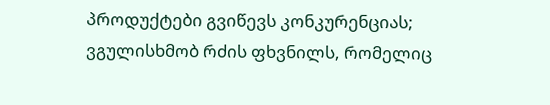პროდუქტები გვიწევს კონკურენციას; ვგულისხმობ რძის ფხვნილს, რომელიც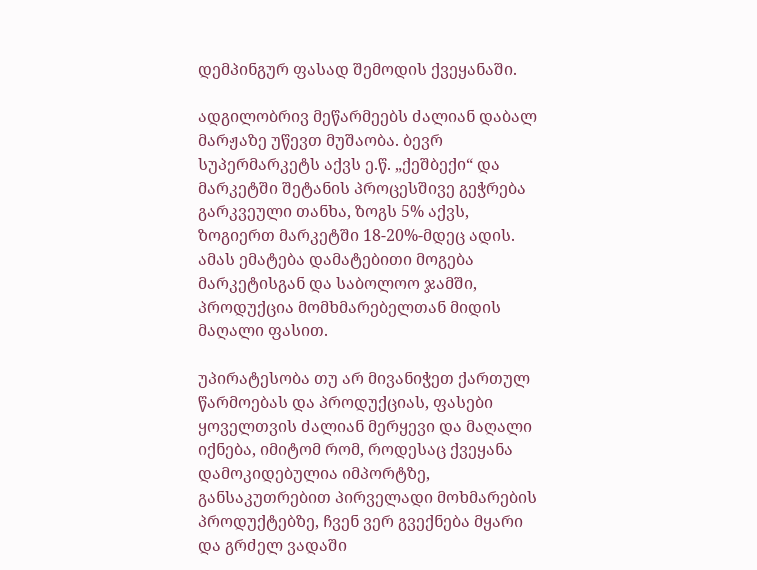დემპინგურ ფასად შემოდის ქვეყანაში.

ადგილობრივ მეწარმეებს ძალიან დაბალ მარჟაზე უწევთ მუშაობა. ბევრ სუპერმარკეტს აქვს ე.წ. „ქეშბექი“ და მარკეტში შეტანის პროცესშივე გეჭრება გარკვეული თანხა, ზოგს 5% აქვს, ზოგიერთ მარკეტში 18-20%-მდეც ადის. ამას ემატება დამატებითი მოგება მარკეტისგან და საბოლოო ჯამში, პროდუქცია მომხმარებელთან მიდის მაღალი ფასით.

უპირატესობა თუ არ მივანიჭეთ ქართულ წარმოებას და პროდუქციას, ფასები ყოველთვის ძალიან მერყევი და მაღალი იქნება, იმიტომ რომ, როდესაც ქვეყანა დამოკიდებულია იმპორტზე, განსაკუთრებით პირველადი მოხმარების პროდუქტებზე, ჩვენ ვერ გვექნება მყარი და გრძელ ვადაში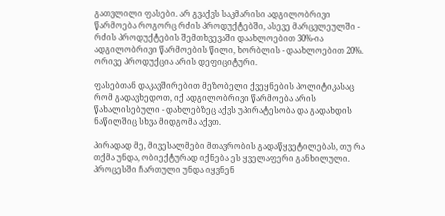გათვლილი ფასები. არ გვაქვს საკმარისი ადგილობრივი წარმოება როგორც რძის პროდუქტებში, ასევე მარცვლეულში - რძის პროდუქტების შემთხვევაში დაახლოებით 30%-ია ადგილობრივი წარმოების წილი, ხორბლის - დაახლოებით 20%. ორივე პროდუქცია არის დეფიციტური.

ფასებთან დაკავშირებით მეზობელი ქვეყნების პოლიტიკასაც რომ გადავხედოთ, იქ ადგილობრივი წარმოება არის წახალისებული - დახლებზეც აქვს უპირატესობა და გადახდის ნაწილშიც სხვა მიდგომა აქვთ.

პირადად მე, მივესალმები მთავრობის გადაწყვეტილებას, თუ რა თქმა უნდა, ობიექტურად იქნება ეს ყველაფერი განხილული. პროცესში ჩართული უნდა იყვნენ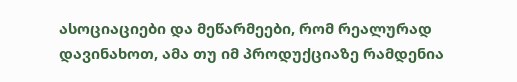ასოციაციები და მეწარმეები, რომ რეალურად დავინახოთ, ამა თუ იმ პროდუქციაზე რამდენია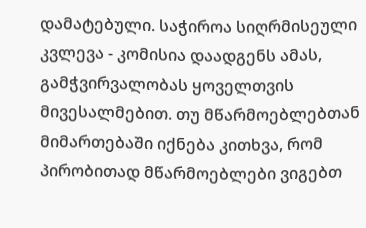დამატებული. საჭიროა სიღრმისეული კვლევა - კომისია დაადგენს ამას, გამჭვირვალობას ყოველთვის მივესალმებით. თუ მწარმოებლებთან მიმართებაში იქნება კითხვა, რომ პირობითად მწარმოებლები ვიგებთ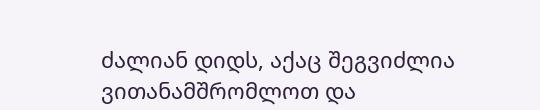ძალიან დიდს, აქაც შეგვიძლია ვითანამშრომლოთ და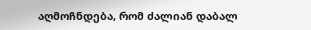აღმოჩნდება, რომ ძალიან დაბალ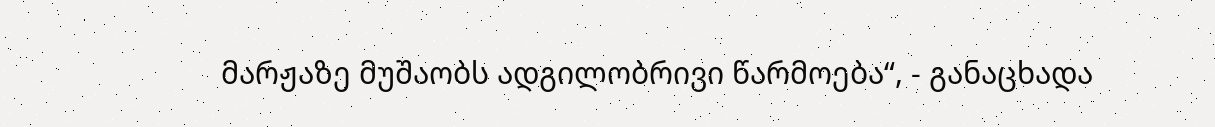მარჟაზე მუშაობს ადგილობრივი წარმოება“, - განაცხადა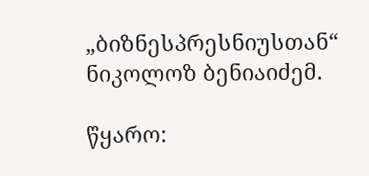„ბიზნესპრესნიუსთან“ ნიკოლოზ ბენიაიძემ.

წყარო: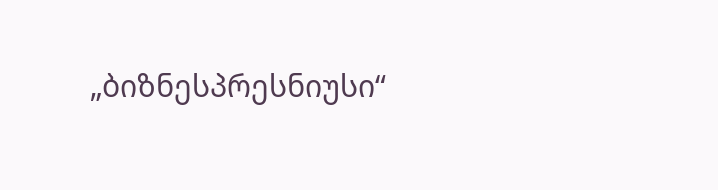„ბიზნესპრესნიუსი“